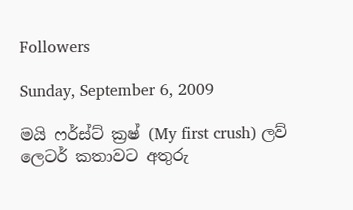Followers

Sunday, September 6, 2009

මයි ෆර්ස්ට් ක්‍රෂ් (My first crush) ලව් ලෙටර් කතාවට අතුරු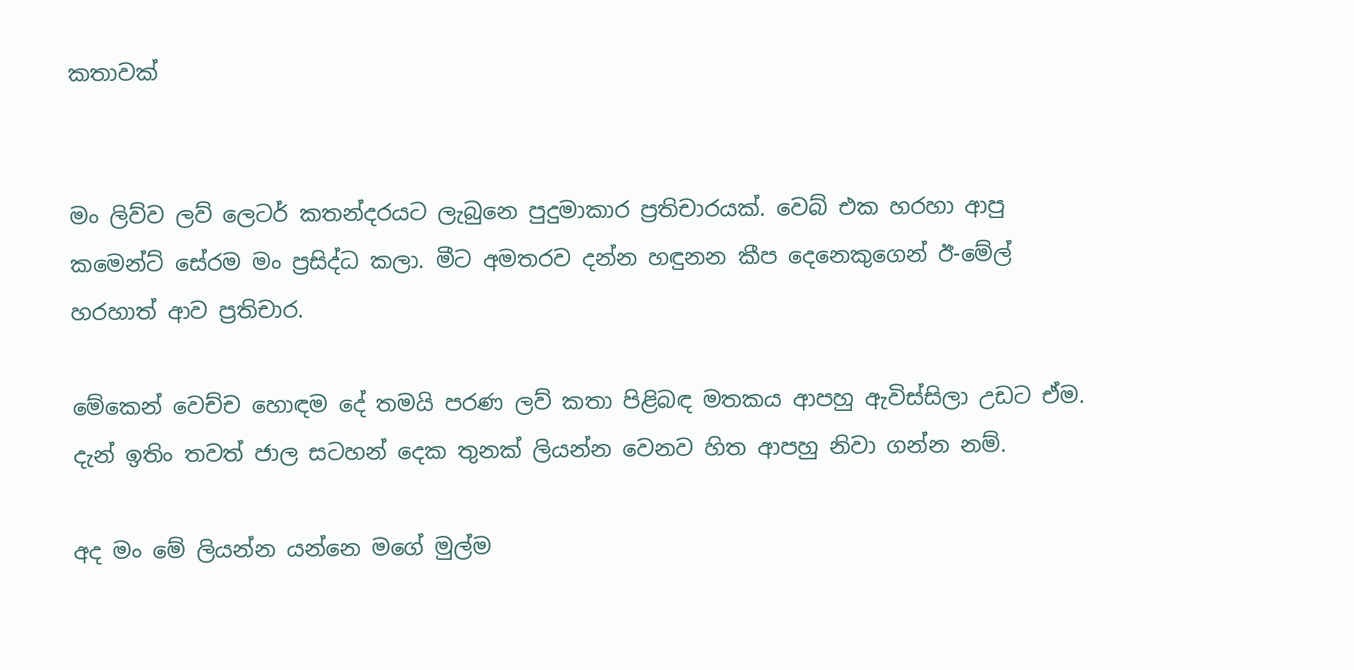කතාවක්


මං ලිව්ව ලව් ලෙටර් කතන්දරයට ලැබුනෙ පුදුමාකාර ප්‍රතිචාරයක්. වෙබ් එක හරහා ආපු කමෙන්ට් සේරම මං ප්‍රසිද්ධ කලා. මීට අමතරව දන්න හඳුනන කීප දෙනෙකුගෙන් ඊ-මේල් හරහාත් ආව ප්‍රතිචාර.

මේකෙන් වෙච්ච හොඳම දේ තමයි පරණ ලව් කතා පිළිබඳ මතකය ආපහු ඇවිස්සිලා උඩට ඒම. දැන් ඉතිං තවත් ජාල සටහන් දෙක තුනක් ලියන්න වෙනව හිත ආපහු නිවා ගන්න නම්.

අද මං මේ ලියන්න යන්නෙ මගේ මුල්ම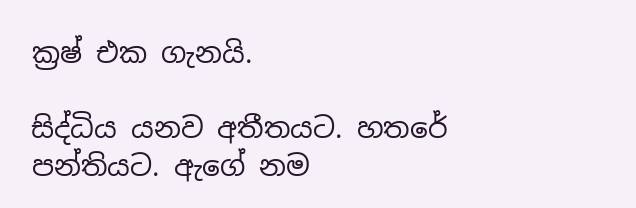ක්‍රෂ් එක ගැනයි.

සිද්ධිය යනව අතීතයට. හතරේ පන්තියට. ඇගේ නම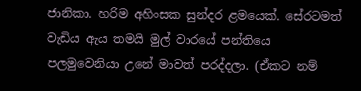ජානිකා. හරිම අහිංසක සුන්දර ළමයෙක්. සේරටමත් වැඩිය ඇය තමයි මුල් වාරයේ පන්තියෙ පලමුවෙනියා උනේ මාවත් පරද්දලා. (ඒකට නම්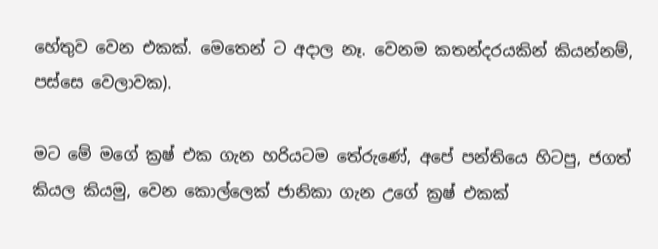හේතුව වෙන එකක්. මෙතෙන් ට අදාල නෑ. වෙනම කතන්දරයකින් කියන්නම්, පස්සෙ වෙලාවක).

මට මේ මගේ ක්‍රෂ් එක ගැන හරියටම තේරුණේ, අපේ පන්තියෙ හිටපු, ජගත් කියල කියමු, වෙන කොල්ලෙක් ජානිකා ගැන උගේ ක්‍රෂ් එකක්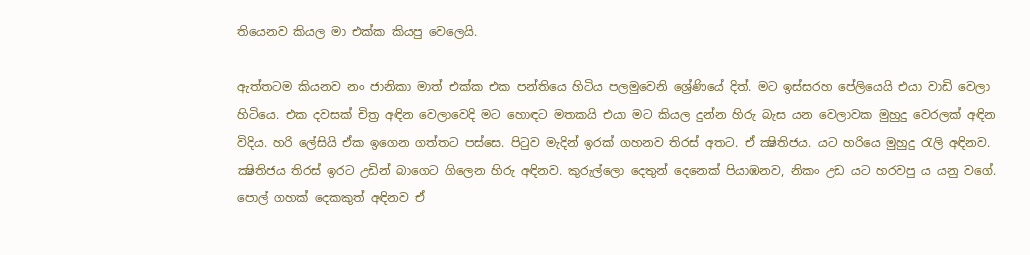තියෙනව කියල මා එක්ක කියපු වෙලෙයි.

ඇත්තටම කියනව නං ජානිකා මාත් එක්ක එක පන්තියෙ හිටිය පලමුවෙනි ශ්‍රේණියේ දිත්. මට ඉස්සරහ පේලියෙයි එයා වාඩි වෙලා හිටියෙ. එක දවසක් චිත්‍ර අඳින වෙලාවෙදි මට හොඳට මතකයි එයා මට කියල දුන්න හිරු බැස යන වෙලාවක මුහුදු වෙරලක් අඳින විදිය. හරි ලේසියි ඒක ඉගෙන ගත්තට පස්සෙ. පිටුව මැදින් ඉරක් ගහනව තිරස් අතට. ඒ ක්‍ෂිතිජය. යට හරියෙ මුහුදු රැලි අඳිනව. ක්‍ෂිතිජය තිරස් ඉරට උඩින් බාගෙට ගිලෙන හිරු අඳිනව. කුරුල්ලො දෙතුන් දෙනෙක් පියාඹනව, නිකං උඩ යට හරවපු ය යනු වගේ. පොල් ගහක් දෙකකුත් අඳිනව ඒ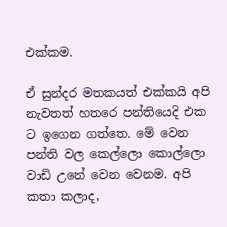එක්කම.

ඒ සුන්දර මතකයත් එක්කයි අපි නැවතත් හතරෙ පන්තියෙදි එක ට ඉගෙන ගත්තෙ. මේ වෙන පන්ති වල කෙල්ලො කොල්ලො වාඩි උනේ වෙන වෙනම. අපි කතා කලාද,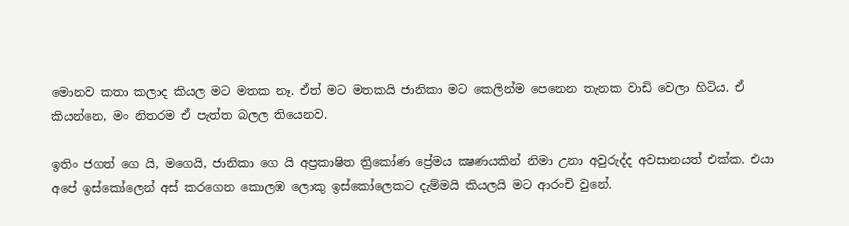මොනව කතා කලාද කියල මට මතක නෑ. ඒත් මට මතකයි ජානිකා මට කෙලින්ම පෙනෙන තැනක වාඩි වෙලා හිටිය. ඒ කියන්නෙ, මං නිතරම ඒ පැත්ත බලල තියෙනව.

ඉතිං ජගත් ගෙ යි, මගෙයි, ජානිකා ගෙ යි අප්‍රකාෂිත ත්‍රිකෝණ ප්‍රේමය ක්‍ෂණයකින් නිමා උනා අවුරුද්ද අවසානයත් එක්ක. එයා අපේ ඉස්කෝලෙන් අස් කරගෙන කොලඹ ලොකු ඉස්කෝලෙකට දැම්මයි කියලයි මට ආරංචි වුනේ.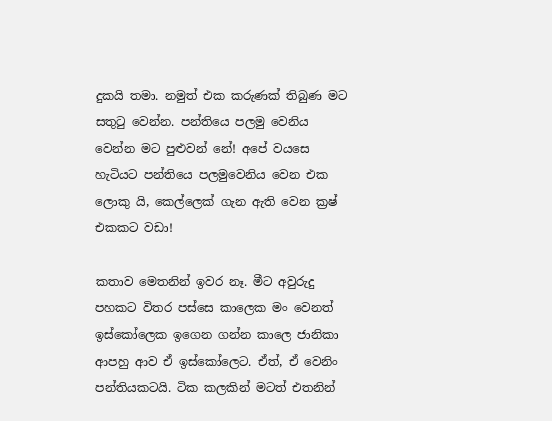දුකයි තමා. නමුත් එක කරුණක් තිබුණ මට සතුටු වෙන්න. පන්තියෙ පලමු වෙනිය වෙන්න මට පුළුවන් නේ! අපේ වයසෙ හැටියට පන්තියෙ පලමුවෙනිය වෙන එක ලොකු යි, කෙල්ලෙක් ගැන ඇති වෙන ක්‍රෂ් එකකට වඩා!

කතාව මෙතනින් ඉවර නෑ. මීට අවුරුදු පහකට විතර පස්සෙ කාලෙක මං වෙනත් ඉස්කෝලෙක ඉගෙන ගන්න කාලෙ ජානිකා ආපහු ආව ඒ ඉස්කෝලෙට. ඒත්, ඒ වෙනිං පන්තියකටයි. ටික කලකින් මටත් එතනින්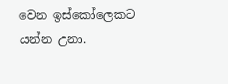වෙන ඉස්කෝලෙකට යන්න උනා.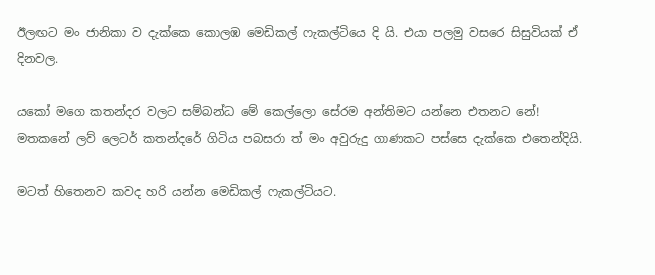ඊලඟට මං ජානිකා ව දැක්කෙ කොලඹ මෙඩිකල් ෆැකල්ටියෙ දි යි. එයා පලමු වසරෙ සිසුවියක් ඒ දිනවල.

යකෝ මගෙ කතන්දර වලට සම්බන්ධ මේ කෙල්ලො සේරම අන්තිමට යන්නෙ එතනට නේ! මතකනේ ලව් ලෙටර් කතන්දරේ ගිටිය පබසරා ත් මං අවුරුදු ගාණකට පස්සෙ දැක්කෙ එතෙන්දියි.

මටත් හිතෙනව කවද හරි යන්න මෙඩිකල් ෆැකල්ටියට.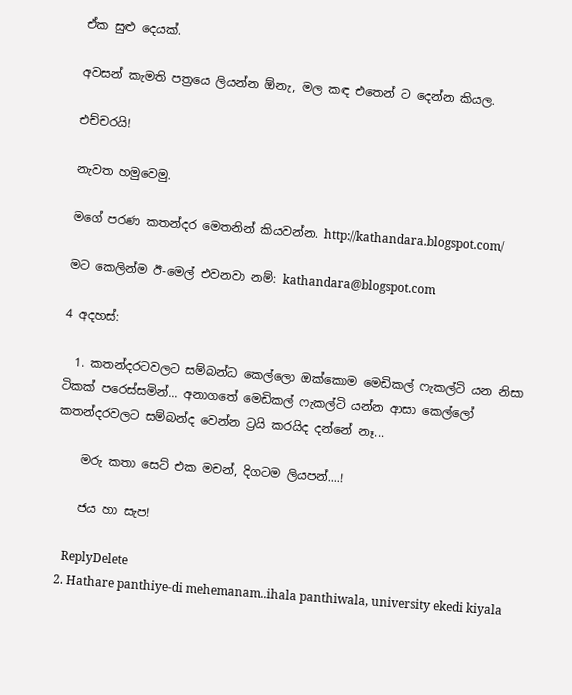ඒක සුළු දෙයක්.

අවසන් කැමති පත්‍රයෙ ලියන්න ඕනැ, මල කඳ එතෙන් ට දෙන්න කියල.

එච්චරයි!

නැවත හමුවෙමු.

මගේ පරණ කතන්දර මෙතනින් කියවන්න. http://kathandara.blogspot.com/

මට කෙලින්ම ඊ-මෙල් එවනවා නම්: kathandara@blogspot.com

4 අදහස්:

  1. කතන්දරටවලට සම්බන්ධ කෙල්ලො ඔක්කොම මෙඩිකල් ෆැකල්ටි යන නිසා ටිකක් පරෙස්සමින්... අනාගතේ මෙඩිකල් ෆැකල්ටි යන්න ආසා කෙල්ලෝ කතන්දරවලට සම්බන්ද වෙන්න ට්‍රයි කරයිද දන්නේ නෑ...

    මරු කතා සෙට් එක මචන්, දිගටම ලියපන්....!

    ජය හා සැප!

    ReplyDelete
  2. Hathare panthiye-di mehemanam..ihala panthiwala, university ekedi kiyala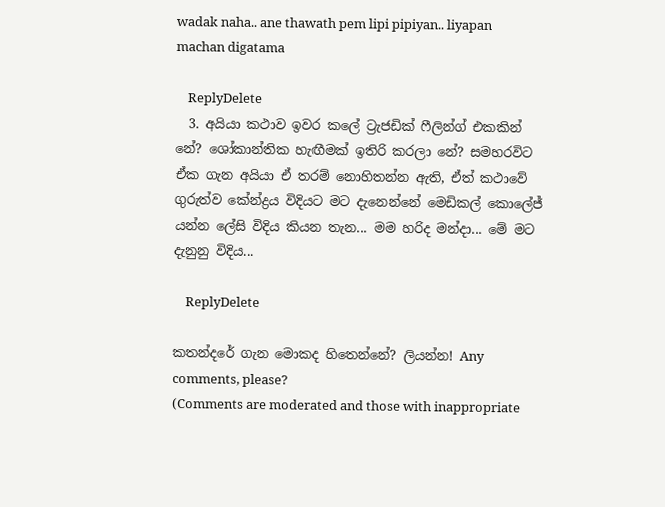wadak naha.. ane thawath pem lipi pipiyan.. liyapan machan digatama

    ReplyDelete
  3. අයියා කථාව ඉවර කලේ ට්‍රැජඩික් ෆීලින්ග් එකකින් නේ? ශෝකාන්තික හැඟීමක් ඉතිරි කරලා නේ? සමහරවිට ඒක ගැන අයියා ඒ තරම් නොහිතන්න ඇති, ඒත් කථාවේ ගුරුත්ව කේන්ද්‍රය විදියට මට දැනෙන්නේ මෙඩිකල් කොලේජ් යන්න ලේසි විදිය කියන තැන... මම හරිද මන්දා... මේ මට දැනුනු විදිය...

    ReplyDelete

කතන්දරේ ගැන මොකද හිතෙන්නේ? ලියන්න! Any comments, please?
(Comments are moderated and those with inappropriate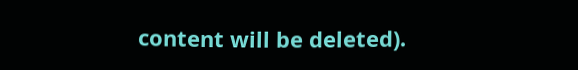content will be deleted).